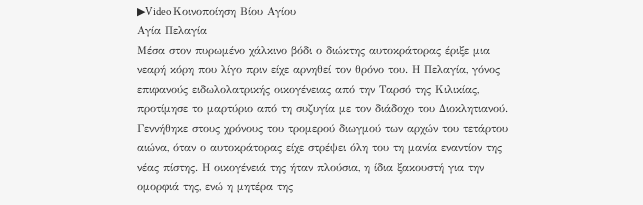▶Video Κοινοποίηση Βίου Αγίου
Αγία Πελαγία
Μέσα στον πυρωμένο χάλκινο βόδι ο διώκτης αυτοκράτορας έριξε μια νεαρή κόρη που λίγο πριν είχε αρνηθεί τον θρόνο του. Η Πελαγία, γόνος επιφανούς ειδωλολατρικής οικογένειας από την Ταρσό της Κιλικίας, προτίμησε το μαρτύριο από τη συζυγία με τον διάδοχο του Διοκλητιανού. Γεννήθηκε στους χρόνους του τρομερού διωγμού των αρχών του τετάρτου αιώνα, όταν ο αυτοκράτορας είχε στρέψει όλη του τη μανία εναντίον της νέας πίστης. Η οικογένειά της ήταν πλούσια, η ίδια ξακουστή για την ομορφιά της, ενώ η μητέρα της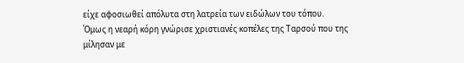είχε αφοσιωθεί απόλυτα στη λατρεία των ειδώλων του τόπου.
Όμως η νεαρή κόρη γνώρισε χριστιανές κοπέλες της Ταρσού που της μίλησαν με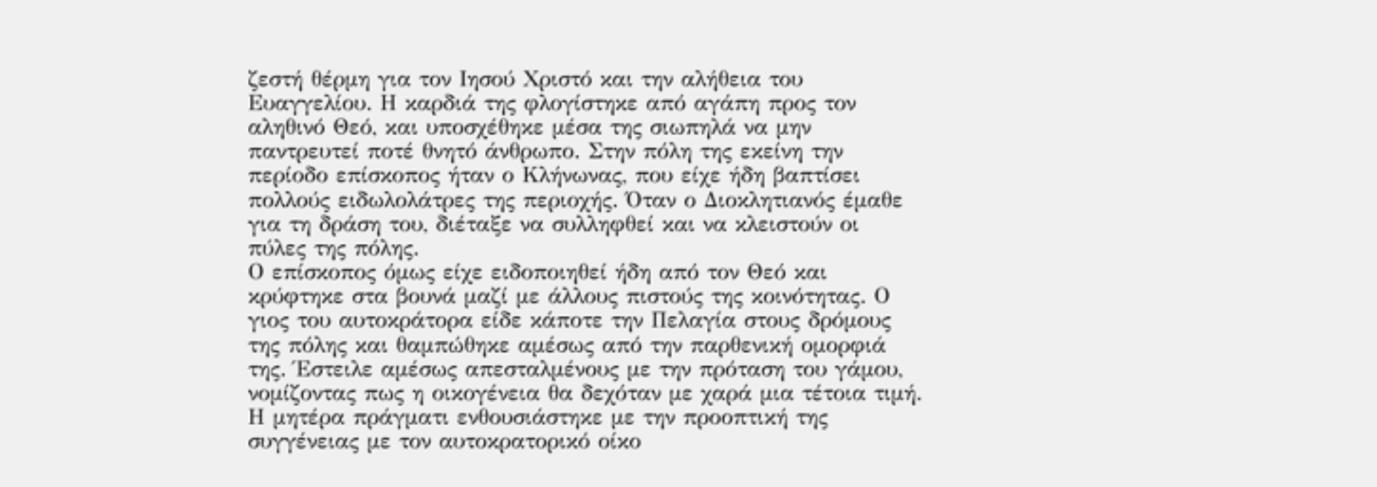ζεστή θέρμη για τον Ιησού Χριστό και την αλήθεια του Ευαγγελίου. Η καρδιά της φλογίστηκε από αγάπη προς τον αληθινό Θεό, και υποσχέθηκε μέσα της σιωπηλά να μην παντρευτεί ποτέ θνητό άνθρωπο. Στην πόλη της εκείνη την περίοδο επίσκοπος ήταν ο Κλήνωνας, που είχε ήδη βαπτίσει πολλούς ειδωλολάτρες της περιοχής. Όταν ο Διοκλητιανός έμαθε για τη δράση του, διέταξε να συλληφθεί και να κλειστούν οι πύλες της πόλης.
Ο επίσκοπος όμως είχε ειδοποιηθεί ήδη από τον Θεό και κρύφτηκε στα βουνά μαζί με άλλους πιστούς της κοινότητας. Ο γιος του αυτοκράτορα είδε κάποτε την Πελαγία στους δρόμους της πόλης και θαμπώθηκε αμέσως από την παρθενική ομορφιά της. Έστειλε αμέσως απεσταλμένους με την πρόταση του γάμου, νομίζοντας πως η οικογένεια θα δεχόταν με χαρά μια τέτοια τιμή. Η μητέρα πράγματι ενθουσιάστηκε με την προοπτική της συγγένειας με τον αυτοκρατορικό οίκο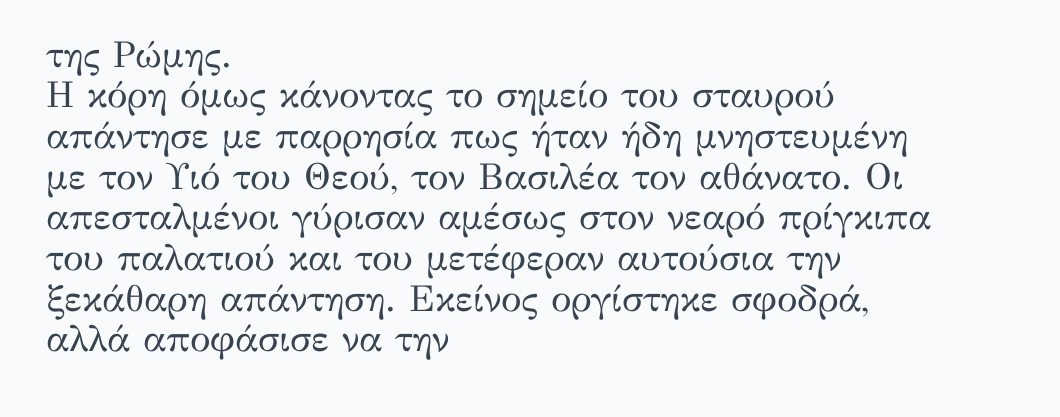της Ρώμης.
Η κόρη όμως κάνοντας το σημείο του σταυρού απάντησε με παρρησία πως ήταν ήδη μνηστευμένη με τον Υιό του Θεού, τον Βασιλέα τον αθάνατο. Οι απεσταλμένοι γύρισαν αμέσως στον νεαρό πρίγκιπα του παλατιού και του μετέφεραν αυτούσια την ξεκάθαρη απάντηση. Εκείνος οργίστηκε σφοδρά, αλλά αποφάσισε να την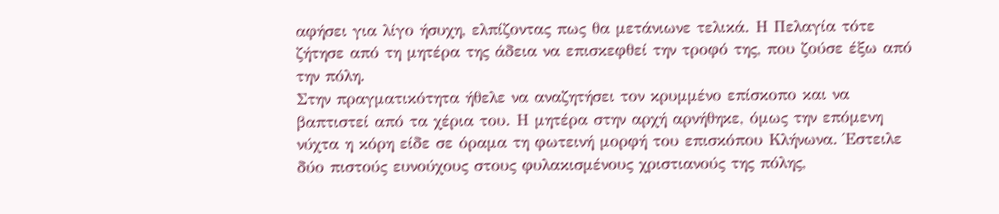αφήσει για λίγο ήσυχη, ελπίζοντας πως θα μετάνιωνε τελικά. Η Πελαγία τότε ζήτησε από τη μητέρα της άδεια να επισκεφθεί την τροφό της, που ζούσε έξω από την πόλη.
Στην πραγματικότητα ήθελε να αναζητήσει τον κρυμμένο επίσκοπο και να βαπτιστεί από τα χέρια του. Η μητέρα στην αρχή αρνήθηκε, όμως την επόμενη νύχτα η κόρη είδε σε όραμα τη φωτεινή μορφή του επισκόπου Κλήνωνα. Έστειλε δύο πιστούς ευνούχους στους φυλακισμένους χριστιανούς της πόλης,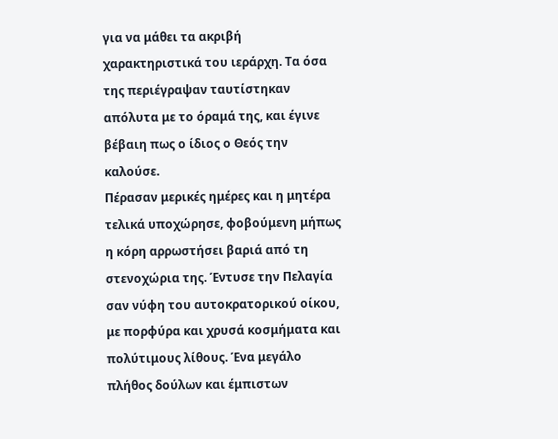για να μάθει τα ακριβή χαρακτηριστικά του ιεράρχη. Τα όσα της περιέγραψαν ταυτίστηκαν απόλυτα με το όραμά της, και έγινε βέβαιη πως ο ίδιος ο Θεός την καλούσε.
Πέρασαν μερικές ημέρες και η μητέρα τελικά υποχώρησε, φοβούμενη μήπως η κόρη αρρωστήσει βαριά από τη στενοχώρια της. Έντυσε την Πελαγία σαν νύφη του αυτοκρατορικού οίκου, με πορφύρα και χρυσά κοσμήματα και πολύτιμους λίθους. Ένα μεγάλο πλήθος δούλων και έμπιστων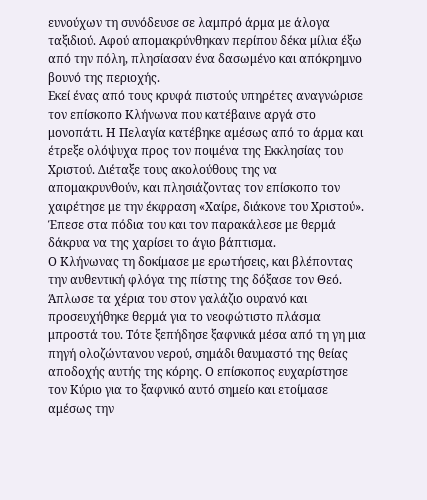ευνούχων τη συνόδευσε σε λαμπρό άρμα με άλογα ταξιδιού. Αφού απομακρύνθηκαν περίπου δέκα μίλια έξω από την πόλη, πλησίασαν ένα δασωμένο και απόκρημνο βουνό της περιοχής.
Εκεί ένας από τους κρυφά πιστούς υπηρέτες αναγνώρισε τον επίσκοπο Κλήνωνα που κατέβαινε αργά στο μονοπάτι. Η Πελαγία κατέβηκε αμέσως από το άρμα και έτρεξε ολόψυχα προς τον ποιμένα της Εκκλησίας του Χριστού. Διέταξε τους ακολούθους της να απομακρυνθούν, και πλησιάζοντας τον επίσκοπο τον χαιρέτησε με την έκφραση «Χαίρε, διάκονε του Χριστού». Έπεσε στα πόδια του και τον παρακάλεσε με θερμά δάκρυα να της χαρίσει το άγιο βάπτισμα.
Ο Κλήνωνας τη δοκίμασε με ερωτήσεις, και βλέποντας την αυθεντική φλόγα της πίστης της δόξασε τον Θεό. Άπλωσε τα χέρια του στον γαλάζιο ουρανό και προσευχήθηκε θερμά για το νεοφώτιστο πλάσμα μπροστά του. Τότε ξεπήδησε ξαφνικά μέσα από τη γη μια πηγή ολοζώντανου νερού, σημάδι θαυμαστό της θείας αποδοχής αυτής της κόρης. Ο επίσκοπος ευχαρίστησε τον Κύριο για το ξαφνικό αυτό σημείο και ετοίμασε αμέσως την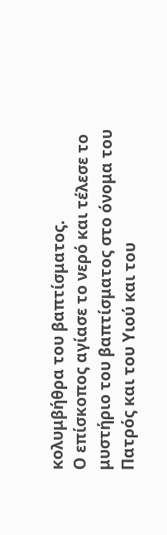κολυμβήθρα του βαπτίσματος.
Ο επίσκοπος αγίασε το νερό και τέλεσε το μυστήριο του βαπτίσματος στο όνομα του Πατρός και του Υιού και του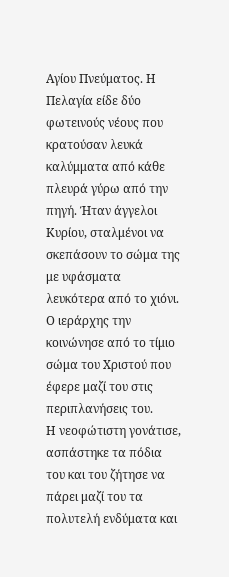Αγίου Πνεύματος. Η Πελαγία είδε δύο φωτεινούς νέους που κρατούσαν λευκά καλύμματα από κάθε πλευρά γύρω από την πηγή. Ήταν άγγελοι Κυρίου, σταλμένοι να σκεπάσουν το σώμα της με υφάσματα λευκότερα από το χιόνι. Ο ιεράρχης την κοινώνησε από το τίμιο σώμα του Χριστού που έφερε μαζί του στις περιπλανήσεις του.
Η νεοφώτιστη γονάτισε, ασπάστηκε τα πόδια του και του ζήτησε να πάρει μαζί του τα πολυτελή ενδύματα και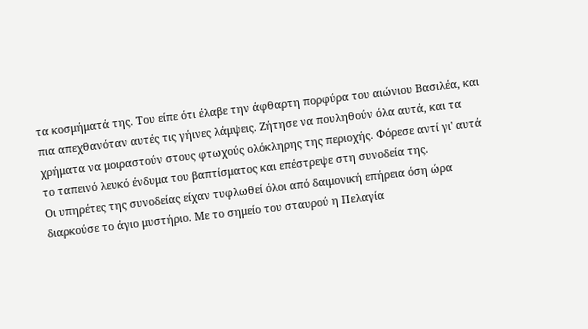τα κοσμήματά της. Του είπε ότι έλαβε την άφθαρτη πορφύρα του αιώνιου Βασιλέα, και πια απεχθανόταν αυτές τις γήινες λάμψεις. Ζήτησε να πουληθούν όλα αυτά, και τα χρήματα να μοιραστούν στους φτωχούς ολόκληρης της περιοχής. Φόρεσε αντί γι' αυτά το ταπεινό λευκό ένδυμα του βαπτίσματος και επέστρεψε στη συνοδεία της.
Οι υπηρέτες της συνοδείας είχαν τυφλωθεί όλοι από δαιμονική επήρεια όση ώρα διαρκούσε το άγιο μυστήριο. Με το σημείο του σταυρού η Πελαγία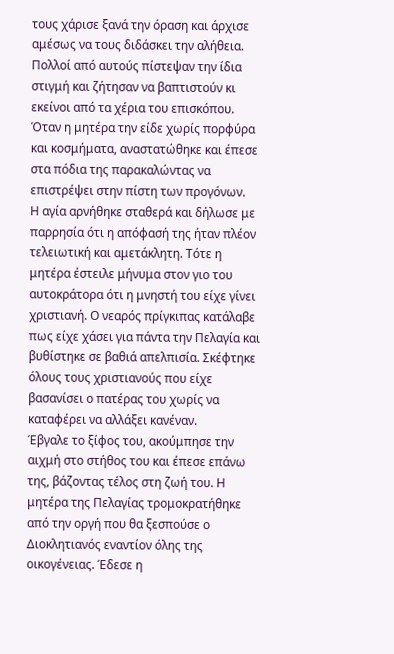τους χάρισε ξανά την όραση και άρχισε αμέσως να τους διδάσκει την αλήθεια. Πολλοί από αυτούς πίστεψαν την ίδια στιγμή και ζήτησαν να βαπτιστούν κι εκείνοι από τα χέρια του επισκόπου. Όταν η μητέρα την είδε χωρίς πορφύρα και κοσμήματα, αναστατώθηκε και έπεσε στα πόδια της παρακαλώντας να επιστρέψει στην πίστη των προγόνων.
Η αγία αρνήθηκε σταθερά και δήλωσε με παρρησία ότι η απόφασή της ήταν πλέον τελειωτική και αμετάκλητη. Τότε η μητέρα έστειλε μήνυμα στον γιο του αυτοκράτορα ότι η μνηστή του είχε γίνει χριστιανή. Ο νεαρός πρίγκιπας κατάλαβε πως είχε χάσει για πάντα την Πελαγία και βυθίστηκε σε βαθιά απελπισία. Σκέφτηκε όλους τους χριστιανούς που είχε βασανίσει ο πατέρας του χωρίς να καταφέρει να αλλάξει κανέναν.
Έβγαλε το ξίφος του, ακούμπησε την αιχμή στο στήθος του και έπεσε επάνω της, βάζοντας τέλος στη ζωή του. Η μητέρα της Πελαγίας τρομοκρατήθηκε από την οργή που θα ξεσπούσε ο Διοκλητιανός εναντίον όλης της οικογένειας. Έδεσε η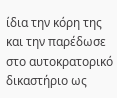ίδια την κόρη της και την παρέδωσε στο αυτοκρατορικό δικαστήριο ως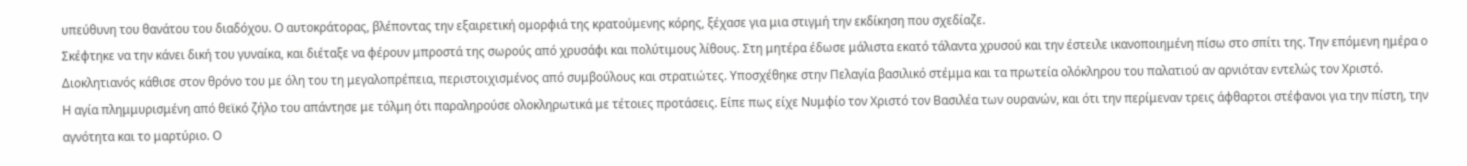υπεύθυνη του θανάτου του διαδόχου. Ο αυτοκράτορας, βλέποντας την εξαιρετική ομορφιά της κρατούμενης κόρης, ξέχασε για μια στιγμή την εκδίκηση που σχεδίαζε.
Σκέφτηκε να την κάνει δική του γυναίκα, και διέταξε να φέρουν μπροστά της σωρούς από χρυσάφι και πολύτιμους λίθους. Στη μητέρα έδωσε μάλιστα εκατό τάλαντα χρυσού και την έστειλε ικανοποιημένη πίσω στο σπίτι της. Την επόμενη ημέρα ο Διοκλητιανός κάθισε στον θρόνο του με όλη του τη μεγαλοπρέπεια, περιστοιχισμένος από συμβούλους και στρατιώτες. Υποσχέθηκε στην Πελαγία βασιλικό στέμμα και τα πρωτεία ολόκληρου του παλατιού αν αρνιόταν εντελώς τον Χριστό.
Η αγία πλημμυρισμένη από θεϊκό ζήλο του απάντησε με τόλμη ότι παραληρούσε ολοκληρωτικά με τέτοιες προτάσεις. Είπε πως είχε Νυμφίο τον Χριστό τον Βασιλέα των ουρανών, και ότι την περίμεναν τρεις άφθαρτοι στέφανοι για την πίστη, την αγνότητα και το μαρτύριο. Ο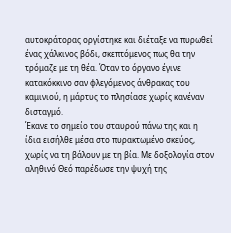αυτοκράτορας οργίστηκε και διέταξε να πυρωθεί ένας χάλκινος βόδι, σκεπτόμενος πως θα την τρόμαζε με τη θέα. Όταν το όργανο έγινε κατακόκκινο σαν φλεγόμενος άνθρακας του καμινιού, η μάρτυς το πλησίασε χωρίς κανέναν δισταγμό.
Έκανε το σημείο του σταυρού πάνω της και η ίδια εισήλθε μέσα στο πυρακτωμένο σκεύος, χωρίς να τη βάλουν με τη βία. Με δοξολογία στον αληθινό Θεό παρέδωσε την ψυχή της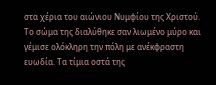στα χέρια του αιώνιου Νυμφίου της Χριστού. Το σώμα της διαλύθηκε σαν λιωμένο μύρο και γέμισε ολόκληρη την πόλη με ανέκφραστη ευωδία. Τα τίμια οστά της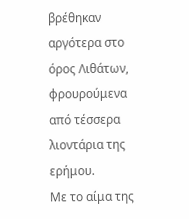βρέθηκαν αργότερα στο όρος Λιθάτων, φρουρούμενα από τέσσερα λιοντάρια της ερήμου.
Με το αίμα της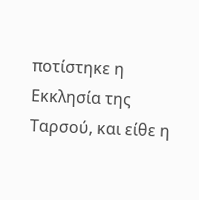ποτίστηκε η Εκκλησία της Ταρσού, και είθε η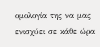ομολογία της να μας ενισχύει σε κάθε ώρα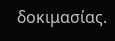δοκιμασίας.